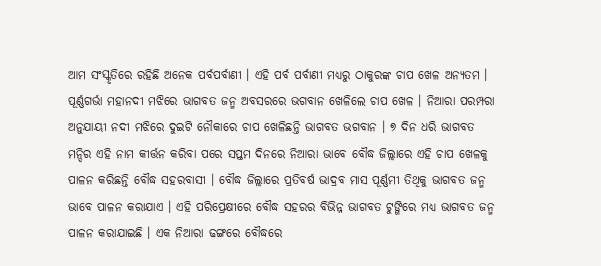ଆମ ସଂସ୍କୃତିରେ ରହିଛି ଅନେକ ପର୍ବପର୍ବାଣୀ । ଏହି ପର୍ବ ପର୍ବାଣୀ ମଧ୍ୟରୁ ଠାକୁରଙ୍କ ଚାପ ଖେଳ ଅନ୍ୟତମ । ପୂର୍ଣ୍ଣଗର୍ଭା ମହାନଦୀ ମଝିରେ ଭାଗବତ ଜନ୍ମ ଅବସରରେ ଭଗବାନ ଖେଳିଲେ ଚାପ ଖେଳ । ନିଆରା ପରମ୍ପରା ଅନୁଯାୟୀ ନଦୀ ମଝିରେ ଦୁଇଟି ନୌକାରେ ଚାପ ଖେଳିଛନ୍ତି ଭାଗବତ ଭଗବାନ । ୭ ଦିନ ଧରି ଭାଗବତ ମନ୍ଦିର ଏହି ନାମ କୀର୍ତ୍ତନ କରିବା ପରେ ସପ୍ତମ ଦିନରେ ନିଆରା ଭାବେ ବୌଦ୍ଧ ଜିଲ୍ଲାରେ ଏହି ଚାପ ଖେଳକୁ ପାଳନ କରିଛନ୍ତି ବୌଦ୍ଧ ସହରବାସୀ । ବୌଦ୍ଧ ଜିଲ୍ଲାରେ ପ୍ରତିବର୍ଷ ଭାଦ୍ରବ ମାସ ପୂର୍ଣ୍ଣମୀ ତିଥିକୁ ଭାଗବତ ଜନ୍ମ ଭାବେ ପାଳନ କରାଯାଏ । ଏହି ପରିପ୍ରେକ୍ଷୀରେ ବୌଦ୍ଧ ସହରର ବିଭିନ୍ନ ଭାଗବତ ଟୁଙ୍ଗିରେ ମଧ୍ୟ ଭାଗବତ ଜନ୍ମ ପାଳନ କରାଯାଇଛି । ଏକ ନିଆରା ଢଙ୍ଗରେ ବୌଦ୍ଧରେ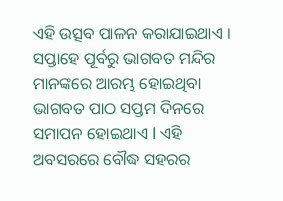ଏହି ଉତ୍ସବ ପାଳନ କରାଯାଇଥାଏ । ସପ୍ତାହେ ପୂର୍ବରୁ ଭାଗବତ ମନ୍ଦିର ମାନଙ୍କରେ ଆରମ୍ଭ ହୋଇଥିବା ଭାଗବତ ପାଠ ସପ୍ତମ ଦିନରେ ସମାପନ ହୋଇଥାଏ l ଏହି ଅବସରରେ ବୌଦ୍ଧ ସହରର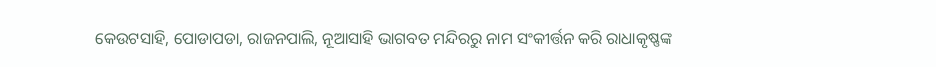କେଉଟସାହି, ପୋଡାପଡା, ରାଜନପାଲି, ନୂଆସାହି ଭାଗବତ ମନ୍ଦିରରୁ ନାମ ସଂକୀର୍ତ୍ତନ କରି ରାଧାକୃଷ୍ଣଙ୍କ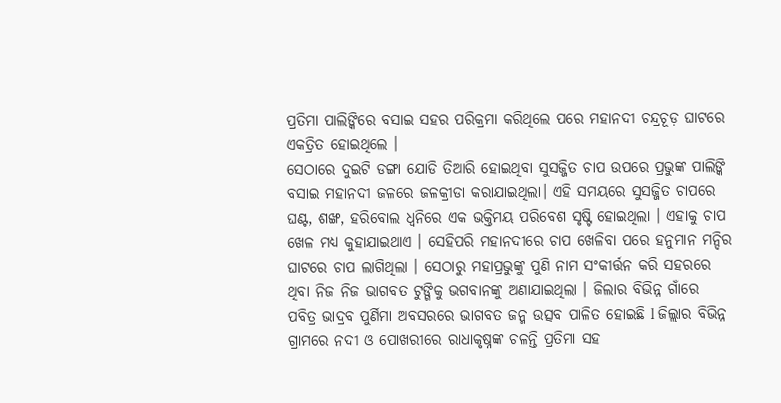ପ୍ରତିମା ପାଲିଙ୍କିରେ ବସାଇ ସହର ପରିକ୍ରମା କରିଥିଲେ ପରେ ମହାନଦୀ ଚନ୍ଦ୍ରଚୂଡ଼ ଘାଟରେ ଏକତ୍ରିତ ହୋଇଥିଲେ ।
ସେଠାରେ ଦୁଇଟି ଡଙ୍ଗା ଯୋଡି ତିଆରି ହୋଇଥିବା ସୁସଜ୍ଜିତ ଚାପ ଉପରେ ପ୍ରଭୁଙ୍କ ପାଲିଙ୍କି ବସାଇ ମହାନଦୀ ଜଳରେ ଜଳକ୍ରୀଡା କରାଯାଇଥିଲା। ଏହି ସମୟରେ ସୁସଜ୍ଜିତ ଚାପରେ ଘଣ୍ଟ, ଶଙ୍ଖ, ହରିବୋଲ ଧ୍ୱନିରେ ଏକ ଭକ୍ତିମୟ ପରିବେଶ ସୃଷ୍ଟି ହୋଇଥିଲା । ଏହାକୁ ଚାପ ଖେଳ ମଧ୍ୟ କୁହାଯାଇଥାଏ । ସେହିପରି ମହାନଦୀରେ ଚାପ ଖେଳିବା ପରେ ହନୁମାନ ମନ୍ଦିର ଘାଟରେ ଚାପ ଲାଗିଥିଲା । ସେଠାରୁ ମହାପ୍ରଭୁଙ୍କୁ ପୁଣି ନାମ ସଂକୀର୍ତ୍ତନ କରି ସହରରେ ଥିବା ନିଜ ନିଜ ଭାଗବତ ଟୁଙ୍ଗିକୁ ଭଗବାନଙ୍କୁ ଅଣାଯାଇଥିଲା । ଜିଲାର ବିଭିନ୍ନ ଗାଁରେ ପବିତ୍ର ଭାଦ୍ରବ ପୁର୍ଣିମା ଅବସରରେ ଭାଗବତ ଜନ୍ମ ଉତ୍ସବ ପାଳିତ ହୋଇଛି l ଜିଲ୍ଲାର ବିଭିନ୍ନ ଗ୍ରାମରେ ନଦୀ ଓ ପୋଖରୀରେ ରାଧାକୃଷ୍ନଙ୍କ ଚଳନ୍ତି ପ୍ରତିମା ସହ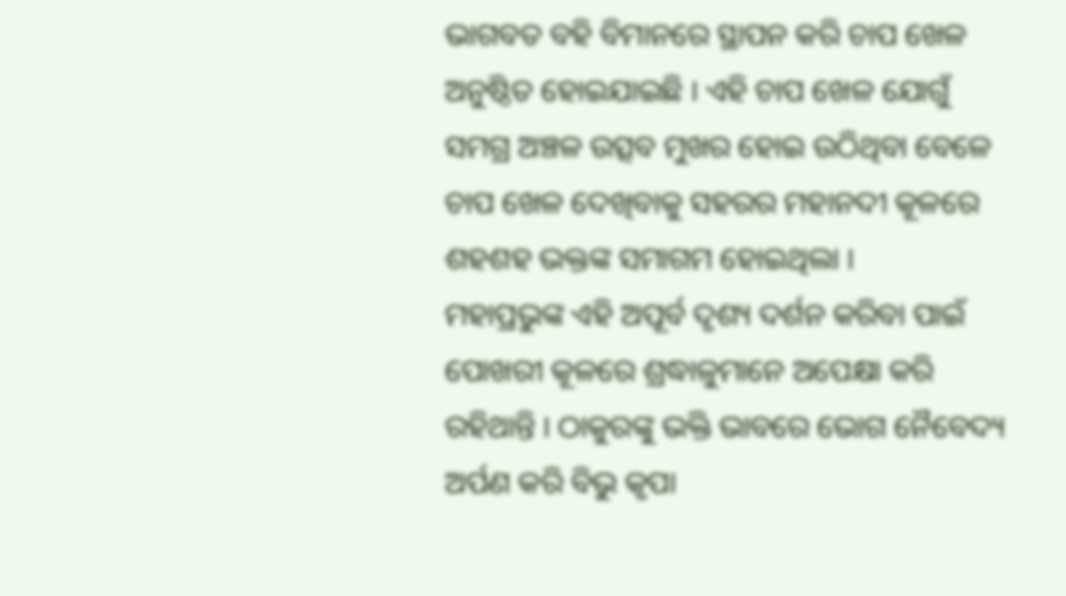ଭାଗବତ ବହି ବିମାନରେ ସ୍ଥାପନ କରି ଚାପ ଖେଳ ଅନୁଷ୍ଠିତ ହୋଇଯାଇଛି । ଏହି ଚାପ ଖେଳ ଯୋଗୁଁ ସମଗ୍ର ଅଞ୍ଚଳ ଉତ୍ସବ ମୁଖର ହୋଇ ଉଠିଥିବା ବେଳେ ଚାପ ଖେଳ ଦେଖିବାକୁ ସହରର ମହାନଦୀ କୂଳରେ ଶହଶହ ଭକ୍ତଙ୍କ ସମାଗମ ହୋଇଥିଲା ।
ମହାପ୍ରଭୁଙ୍କ ଏହି ଅପୂର୍ବ ଦୃଶ୍ୟ ଦର୍ଶନ କରିବା ପାଇଁ ପୋଖରୀ କୂଳରେ ଶ୍ରଦ୍ଧାଳୁମାନେ ଅପେକ୍ଷା କରି ରହିଥାନ୍ତି । ଠାକୁରଙ୍କୁ ଭକ୍ତି ଭାବରେ ଭୋଗ ନୈବେଦ୍ୟ ଅର୍ପଣ କରି ବିଭୁ କୃପା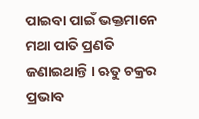ପାଇବା ପାଇଁ ଭକ୍ତମାନେ ମଥା ପାତି ପ୍ରଣତି ଜଣାଇଥାନ୍ତି । ଋତୁ ଚକ୍ରର ପ୍ରଭାବ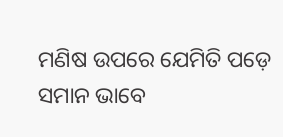ମଣିଷ ଉପରେ ଯେମିତି ପଡ଼େ ସମାନ ଭାବେ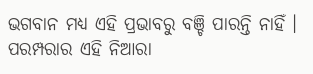ଭଗବାନ ମଧ୍ୟ ଏହି ପ୍ରଭାବରୁ ବଞ୍ଚି ପାରନ୍ତି ନାହିଁ । ପରମ୍ପରାର ଏହି ନିଆରା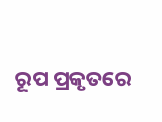ରୂପ ପ୍ରକୃତରେ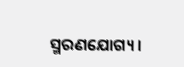ସ୍ମରଣଯୋଗ୍ୟ ।